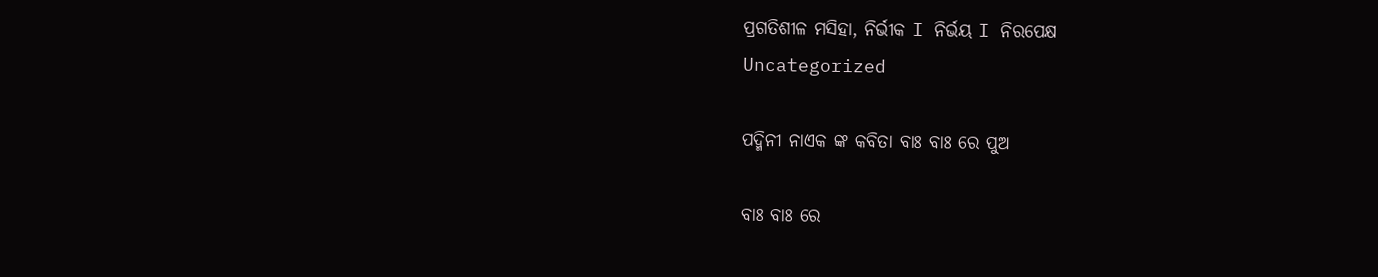ପ୍ରଗତିଶୀଳ ମସିହା, ନିର୍ଭୀକ I ନିର୍ଭୟ I ନିରପେକ୍ଷ
Uncategorized

ପଦ୍ମିନୀ ନାଏକ ଙ୍କ କବିତା ବାଃ ବାଃ ରେ ପୁଅ

ବାଃ ବାଃ ରେ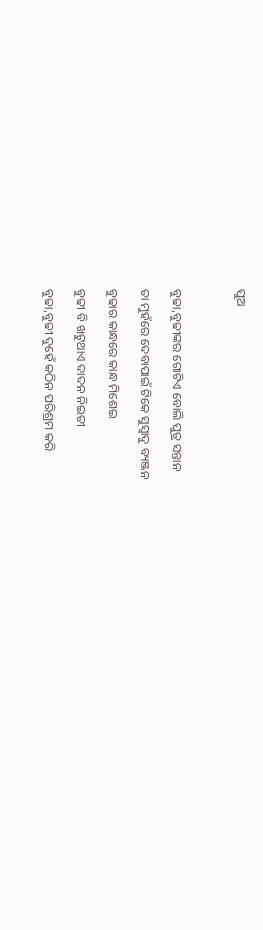ପୁଅ



ବୁଢା,ବୁଢୀଙ୍କର ଗୋଟିଏ ବୋଲି ପୁତ୍ର ସନ୍ତାନ

ତା ମୁହଁରେ ଦେବାପାଇଁ ଟିକେ ସୁସ୍ବାଦୁ ବ୍ୟଞ୍ଜନ

ବୁଢାର କାନ୍ଧରେ କାନ୍ଧ ମିଶେଇ

ବୁଢୀ ବି ଖଟୁଥାଏ ଦାଦନ ନିଇତୀ

ବୁଢା,ବୁଢୀ ଦୁହେଁ କଠିନ ପରିଶ୍ରମ କରି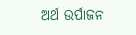ଅର୍ଥ ଉର୍ପାଜନ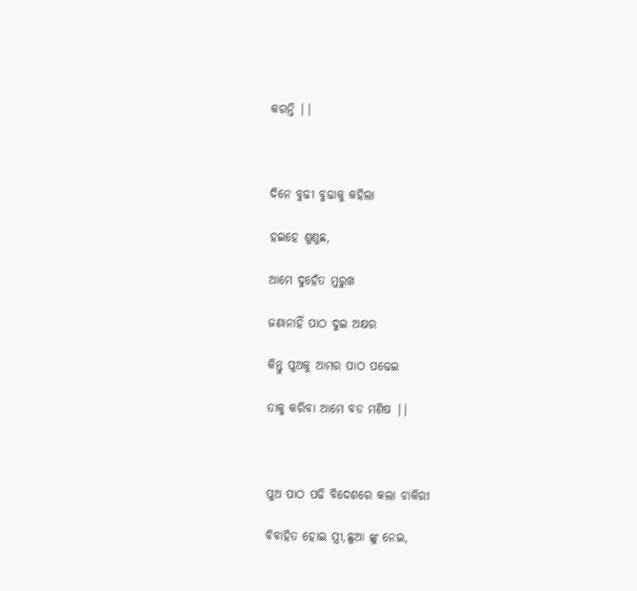କରନ୍ତି ||



ଦିନେ ବୁଢୀ ବୁଢାକୁ କହିଲା

ହଇହେ ଶୁଣୁଛ,

ଆମେ ଦୁହେଁତ ମୁରୁଖ

ଜଣାନାହିଁ ପାଠ ଦୁଇ ଅକ୍ଷର

କିନ୍ତୁ ପୁଅକୁ ଆମର ପାଠ ପଢେଇ

ତାକୁ କରିବା ଆମେ ବଡ ମଣିଷ ||



ପୁଅ ପାଠ ପଢି ବିଦେଶରେ କଲା ଚାକିରୀ

ବିବାହିତ ହୋଇ ସ୍ତ୍ରୀ,ଛୁଆ ଙ୍କୁ ନେଇ,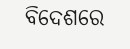ବିଦେଶରେ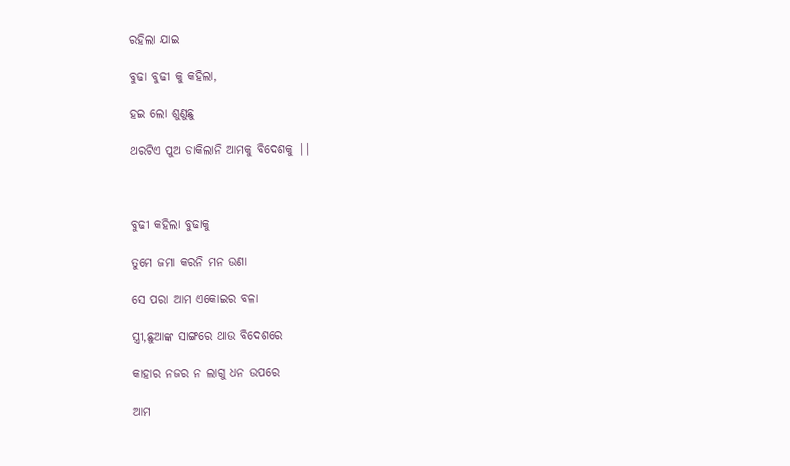ରହିଲା ଯାଇ

ବୁଢା ବୁଢୀ କୁ କହିଲା,

ହଇ ଲୋ ଶୁଣୁଛୁ

ଥରଟିଏ ପୁଅ ଡାକିଲାନି ଆମକୁ ବିଦେଶକୁ ||



ବୁଢୀ କହିଲା ବୁଢାକୁ

ତୁମେ ଜମା କରନି ମନ ଉଣା

ସେ ପରା ଆମ ଏକୋଇର ବଳା

ସ୍ତ୍ରୀ,ଛୁଆଙ୍କ ସାଙ୍ଗରେ ଥାଉ ବିଦେଶରେ

କାହାର ନଜର ନ ଲାଗୁ ଧନ ଉପରେ

ଆମ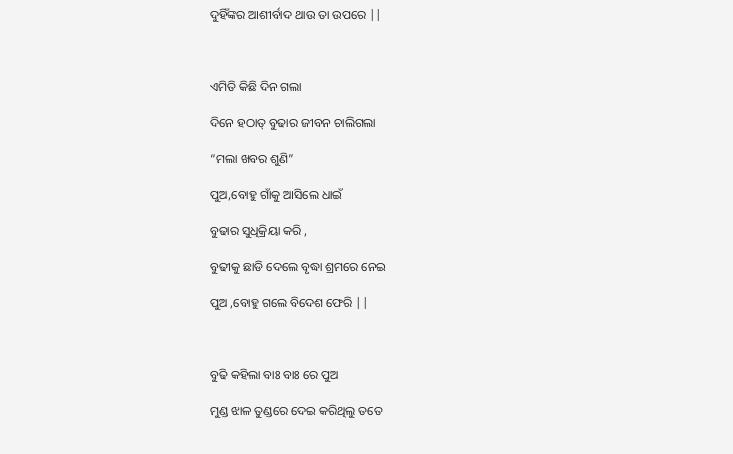ଦୁହିଁଙ୍କର ଆଶୀର୍ବାଦ ଥାଉ ତା ଉପରେ ||



ଏମିତି କିଛି ଦିନ ଗଲା

ଦିନେ ହଠାତ୍ ବୁଢାର ଜୀବନ ଚାଲିଗଲା

“ମଲା ଖବର ଶୁଣି”

ପୁଅ,ବୋହୁ ଗାଁକୁ ଆସିଲେ ଧାଇଁ

ବୁଢାର ସୁଧିକ୍ରିୟା କରି ,

ବୁଢୀକୁ ଛାଡି ଦେଲେ ବୃଦ୍ଧା ଶ୍ରମରେ ନେଇ

ପୁଅ ,ବୋହୁ ଗଲେ ବିଦେଶ ଫେରି ||



ବୁଢି କହିଲା ବାଃ ବାଃ ରେ ପୁଅ

ମୁଣ୍ଡ ଝାଳ ତୁଣ୍ଡରେ ଦେଇ କରିଥିଲୁ ତତେ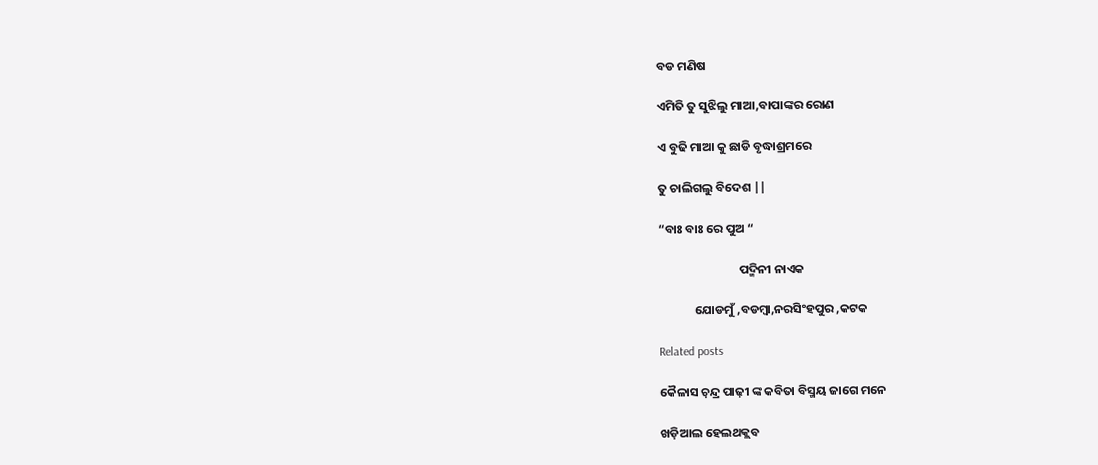ବଡ ମଣିଷ

ଏମିତି ତୁ ସୁଝିଲୁ ମାଆ,ବାପାଙ୍କର ରୋଣ

ଏ ବୁଢି ମାଆ କୁ ଛାଡି ବୃଦ୍ଧାଶ୍ରମରେ

ତୁ ଚାଲିଗଲୁ ବିଦେଶ ||

“ବାଃ ବାଃ ରେ ପୁଅ “

                             ପଦ୍ମିନୀ ନାଏକ

             ଯୋଡମୁଁ ,ବଡମ୍ବା,ନରସିଂହପୁର ,କଟକ

Related posts

କୈଳାସ ଚ଼ନ୍ଦ୍ର ପାଢ଼ୀ ଙ୍କ କବିତା ବିସ୍ମୟ ଜାଗେ ମନେ

ଖଡ଼ିଆଲ ହେଲଥକ୍ଲବ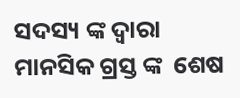ସଦସ୍ୟ ଙ୍କ ଦ୍ବାରା ମାନସିକ ଗ୍ରସ୍ତ ଙ୍କ  ଶେଷ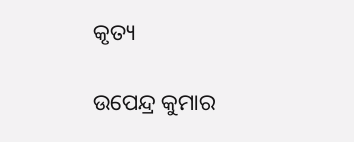କୃତ୍ୟ

ଉପେନ୍ଦ୍ର କୁମାର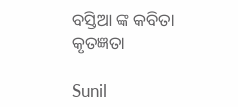ବସ୍ତିଆ ଙ୍କ କବିତା କୃତଜ୍ଞତା

Sunil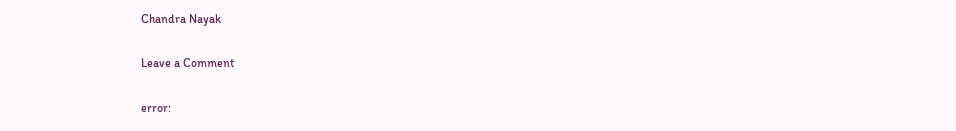Chandra Nayak

Leave a Comment

error: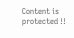Content is protected !!